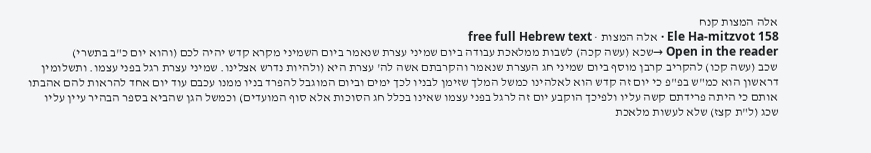אלה המצות קנח
Ele Ha-mitzvot 158 · אלה המצות · free full Hebrew text
Open in the reader →שכא (עשה קכה) לשבות ממלאכת עבודה ביום שמיני עצרת שנאמר ביום השמיני מקרא קדש יהיה לכם (והוא יום כ"ב בתשרי)
שכב (עשה קכו) להקריב קרבן מוסף ביום שמיני חג העצרת שנאמר והקרבתם אשה לה' עצרת היא (ולהיות נדרש אצלינו. שמיני עצרת רגל בפני עצמו. ותשלומין דראשון הוא כמ"ש בפ"פ כי יום זה קדש הוא לאלהינו כמשל המלך שזימן לבניו לכך ימים וביום המוגבל להפרד בניו ממנו עכבם עוד יום אחד להראות להם אהבתו אותם כי היתה פרידתם קשה עליו ולפיכך הוקבע יום זה לרגל בפני עצמו שאינו בכלל חג הסוכות אלא סוף המועדים) וכמשל הגן שהביא בספר הבהיר עיין עליו
שכג (ל"ת קצז) שלא לעשות מלאכת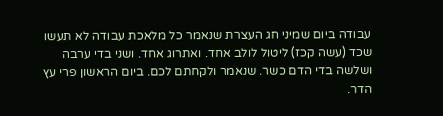עבודה ביום שמיני חג העצרת שנאמר כל מלאכת עבודה לא תעשו
שכד (עשה קכז) ליטול לולב אחד. ואתרוג אחד. ושני בדי ערבה ושלשה בדי הדם כשר. שנאמר ולקחתם לכם. ביום הראשון פרי עץ הדר.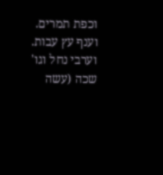וכפת תמרים. וענף עץ עבות. וערבי נחל וגו'
שכה (עשה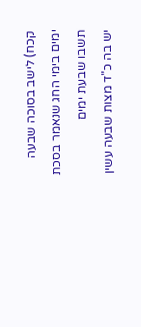קכח) לישב בסוכה שבעה ימים בימי החג שנאמר בסכת תשבו שבעת ימים
יש בה כ"ד מצות שבעה עשין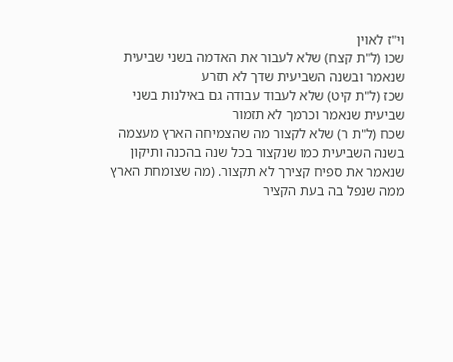וי"ז לאוין
שכו (ל"ת קצח) שלא לעבור את האדמה בשני שביעית שנאמר ובשנה השביעית שדך לא תזרע
שכז (ל"ת קיט) שלא לעבוד עבודה גם באילנות בשני שביעית שנאמר וכרמך לא תזמור
שכח (ל"ת ר) שלא לקצור מה שהצמיחה הארץ מעצמה בשנה השביעית כמו שנקצור בכל שנה בהכנה ותיקון שנאמר את ספיח קצירך לא תקצור. (מה שצומחת הארץ ממה שנפל בה בעת הקציר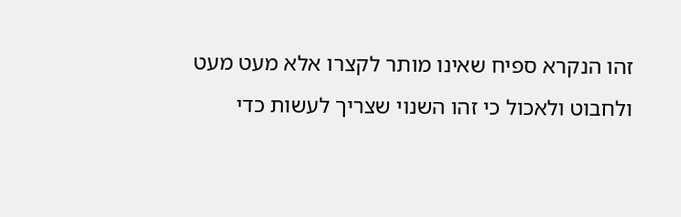זהו הנקרא ספיח שאינו מותר לקצרו אלא מעט מעט ולחבוט ולאכול כי זהו השנוי שצריך לעשות כדי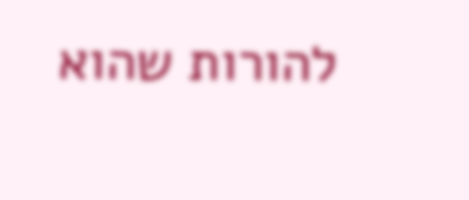להורות שהוא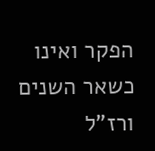הפקר ואינו כשאר השנים ורז"ל